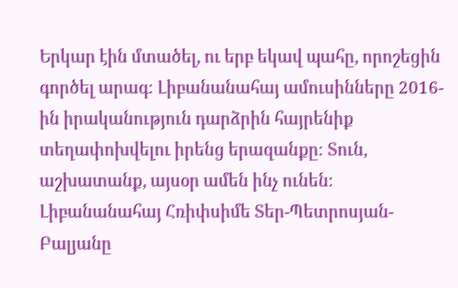Երկար էին մտածել, ու երբ եկավ պահը, որոշեցին գործել արագ։ Լիբանանահայ ամուսինները 2016-ին իրականություն դարձրին հայրենիք տեղափոխվելու իրենց երազանքը։ Տուն, աշխատանք, այսօր ամեն ինչ ունեն։ Լիբանանահայ Հռիփսիմե Տեր-Պետրոսյան- Բալյանը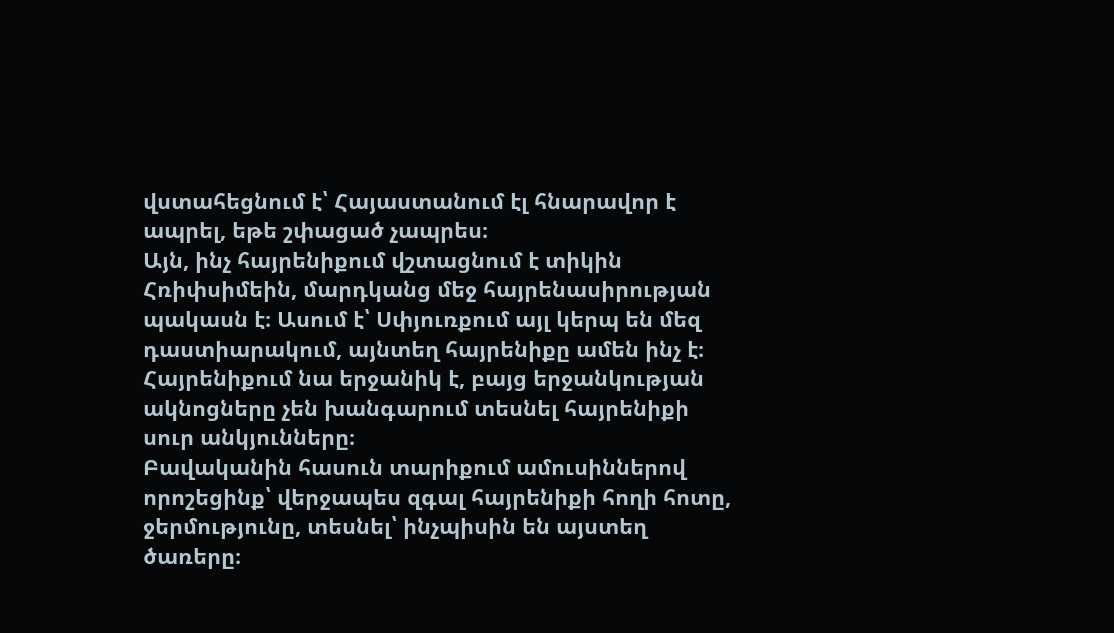վստահեցնում է՝ Հայաստանում էլ հնարավոր է ապրել, եթե շփացած չապրես։
Այն, ինչ հայրենիքում վշտացնում է տիկին Հռիփսիմեին, մարդկանց մեջ հայրենասիրության պակասն է։ Ասում է՝ Սփյուռքում այլ կերպ են մեզ դաստիարակում, այնտեղ հայրենիքը ամեն ինչ է։ Հայրենիքում նա երջանիկ է, բայց երջանկության ակնոցները չեն խանգարում տեսնել հայրենիքի սուր անկյունները։
Բավականին հասուն տարիքում ամուսիններով որոշեցինք՝ վերջապես զգալ հայրենիքի հողի հոտը, ջերմությունը, տեսնել՝ ինչպիսին են այստեղ ծառերը։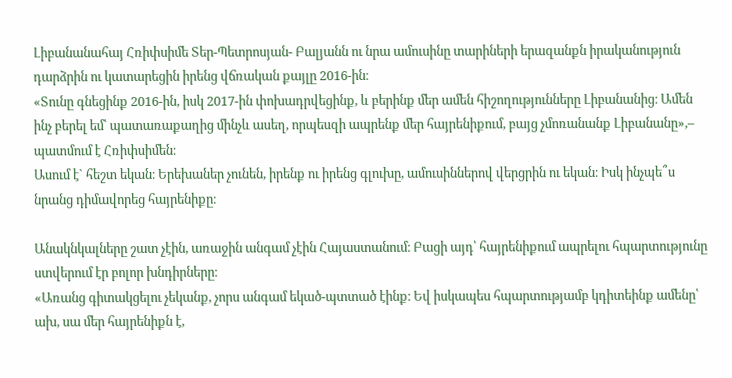Լիբանանահայ Հռիփսիմե Տեր-Պետրոսյան- Բալյանն ու նրա ամուսինը տարիների երազանքն իրականություն դարձրին ու կատարեցին իրենց վճռական քայլը 2016-ին։
«Տունը գնեցինք 2016-ին, իսկ 2017-ին փոխադրվեցինք, և բերինք մեր ամեն հիշողությունները Լիբանանից։ Ամեն ինչ բերել եմ՝ պատառաքաղից մինչև ասեղ, որպեսզի ապրենք մեր հայրենիքում, բայց չմոռանանք Լիբանանը»,– պատմում է Հռիփսիմեն։
Ասում է` հեշտ եկան։ Երեխաներ չունեն, իրենք ու իրենց գլուխը, ամուսիններով վերցրին ու եկան։ Իսկ ինչպե՞ս նրանց դիմավորեց հայրենիքը։

Անակնկալները շատ չէին, առաջին անգամ չէին Հայաստանում։ Բացի այդ՝ հայրենիքում ապրելու հպարտությունը ստվերում էր բոլոր խնդիրները։
«Առանց գիտակցելու չեկանք, չորս անգամ եկած-պտտած էինք։ Եվ իսկապես հպարտությամբ կդիտեինք ամենը՝ ախ, սա մեր հայրենիքն է,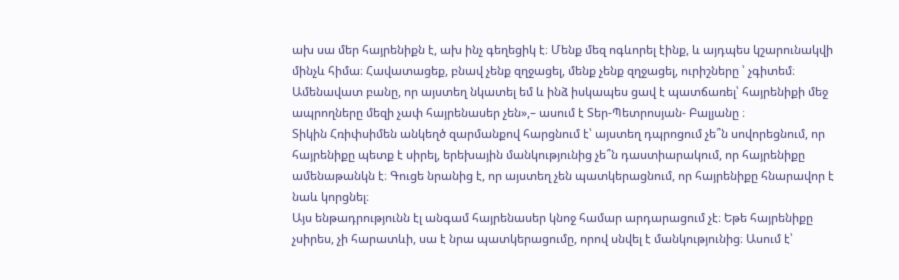ախ սա մեր հայրենիքն է, ախ ինչ գեղեցիկ է։ Մենք մեզ ոգևորել էինք, և այդպես կշարունակվի մինչև հիմա։ Հավատացեք, բնավ չենք զղջացել, մենք չենք զղջացել, ուրիշները ՝ չգիտեմ։ Ամենավատ բանը, որ այստեղ նկատել եմ և ինձ իսկապես ցավ է պատճառել՝ հայրենիքի մեջ ապրողները մեզի չափ հայրենասեր չեն»,– ասում է Տեր-Պետրոսյան- Բալյանը ։
Տիկին Հռիփսիմեն անկեղծ զարմանքով հարցնում է՝ այստեղ դպրոցում չե՞ն սովորեցնում, որ հայրենիքը պետք է սիրել, երեխային մանկությունից չե՞ն դաստիարակում, որ հայրենիքը ամենաթանկն է։ Գուցե նրանից է, որ այստեղ չեն պատկերացնում, որ հայրենիքը հնարավոր է նաև կորցնել։
Այս ենթադրությունն էլ անգամ հայրենասեր կնոջ համար արդարացում չէ։ Եթե հայրենիքը չսիրես, չի հարատևի, սա է նրա պատկերացումը, որով սնվել է մանկությունից։ Ասում է՝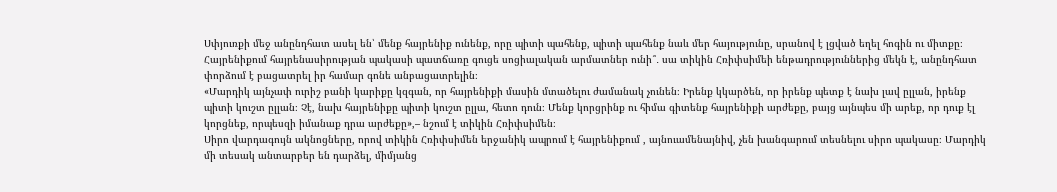Սփյուռքի մեջ անընդհատ ասել են՝ մենք հայրենիք ունենք, որը պիտի պահենք, պիտի պահենք նաև մեր հայությունը, սրանով է լցված եղել հոգին ու միտքը։ Հայրենիքում հայրենասիրության պակասի պատճառը գուցե սոցիալական արմատներ ունի՞․ սա տիկին Հռիփսիմեի ենթադրություններից մեկն է, անընդհատ փորձում է բացատրել իր համար գոնե անբացատրելին։
«Մարդիկ այնչափ ուրիշ բանի կարիքը կզգան, որ հայրենիքի մասին մտածելու ժամանակ չունեն։ Իրենք կկարծեն, որ իրենք պետք է նախ լավ ըլլան, իրենք պիտի կուշտ ըլլան։ Չէ, նախ հայրենիքը պիտի կուշտ ըլլա, հետո դուն։ Մենք կորցրինք ու հիմա գիտենք հայրենիքի արժեքը, բայց այնպես մի արեք, որ դուք էլ կորցնեք, որպեսզի իմանաք դրա արժեքը»,– նշում է տիկին Հռիփսիմեն։
Սիրո վարդագույն ակնոցները, որով տիկին Հռիփսիմեն երջանիկ ապրում է հայրենիքում , այնուամենայնիվ, չեն խանգարում տեսնելու սիրո պակասը։ Մարդիկ մի տեսակ անտարբեր են դարձել, միմյանց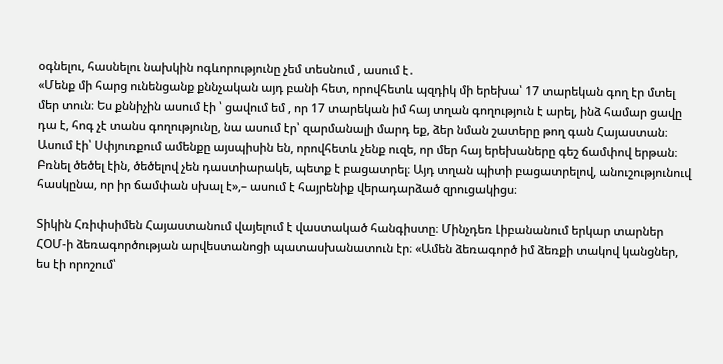օգնելու, հասնելու նախկին ոգևորությունը չեմ տեսնում , ասում է․
«Մենք մի հարց ունենցանք քննչական այդ բանի հետ, որովհետև պզդիկ մի երեխա՝ 17 տարեկան գող էր մտել մեր տուն։ Ես քննիչին ասում էի ՝ ցավում եմ , որ 17 տարեկան իմ հայ տղան գողություն է արել, ինձ համար ցավը դա է, հոգ չէ տանս գողությունը, նա ասում էր՝ զարմանալի մարդ եք, ձեր նման շատերը թող գան Հայաստան։ Ասում էի՝ Սփյուռքում ամենքը այսպիսին են, որովհետև չենք ուզե, որ մեր հայ երեխաները գեշ ճամփով երթան։ Բռնել ծեծել էին, ծեծելով չեն դաստիարակե, պետք է բացատրել։ Այդ տղան պիտի բացատրելով, անուշությունուվ հասկընա, որ իր ճամփան սխալ է»,– ասում է հայրենիք վերադարձած զրուցակիցս։

Տիկին Հռիփսիմեն Հայաստանում վայելում է վաստակած հանգիստը։ Մինչդեռ Լիբանանում երկար տարներ ՀՕՄ-ի ձեռագործության արվեստանոցի պատասխանատուն էր։ «Ամեն ձեռագործ իմ ձեռքի տակով կանցներ, ես էի որոշում՝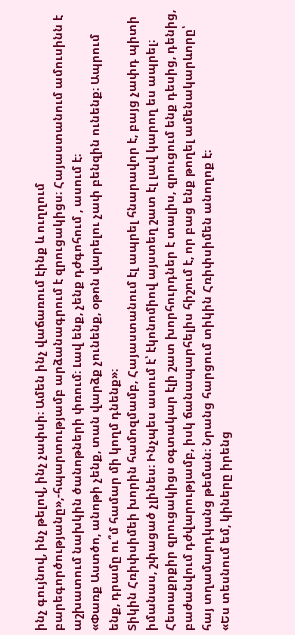ինչ գույնով, ինչ թելով, ինչ չափսի։ Ամեն ինչ վաճառում էինք և ուղղում բարեգործությանը»,-հպարտությամբ արձանագրում է զրուցակիցս։ Հայաստանում ամուսինն է աշխատում նախկին ծանոթների փռում։ Լավ ենք, չենք դժգոհում , ասում է։
«Փառք Աստծո, անոթի չենք, տան վարձք չունենք, օթոն վարելու չափ բենզին ունենք։ Ապրում ենք, դրամը ու՞մ համար մի կողմ դնենք»։
Տիկին Հռիփսիմեի խորին համոզմամբ, Հայաստանում էլ ապրել հնարավոր է, բայց չափդ պիտի իմանաս, շփացած չլինես։ Ինչպես ասում է՝ էկոնոմիով այստեղ շատ էլ լավ կարող ես ապրել։ Հետաքրքիր զրուցակիցս օգտակար էլի շատ խորհուրդներ է տալիս, զրուցում ենք դեսից, դենից, բաժանվում դժվարությամբ, իսկ ճանապարհելիս հիշում է, որ բաց ենք թողել ամենակարևորը՝ հայ տղամարդկանց թեման։ Նրանց հարցում տիկին Հռիփսիմեն անողոք է։
«Ես տեսնում եմ, կիները իրենց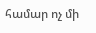համար ոչ մի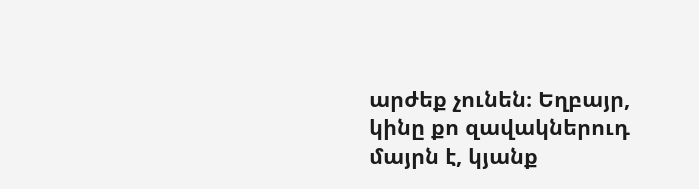արժեք չունեն։ Եղբայր, կինը քո զավակներուդ մայրն է, կյանք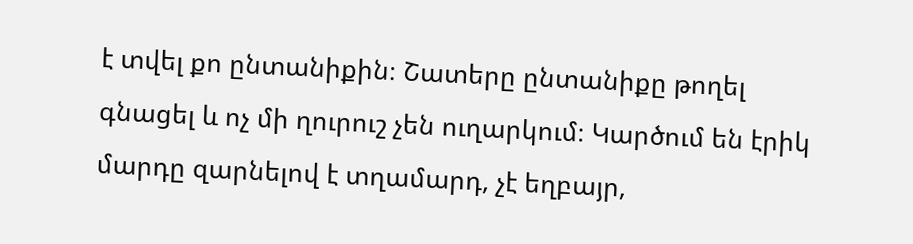է տվել քո ընտանիքին։ Շատերը ընտանիքը թողել գնացել և ոչ մի ղուրուշ չեն ուղարկում։ Կարծում են էրիկ մարդը զարնելով է տղամարդ, չէ եղբայր,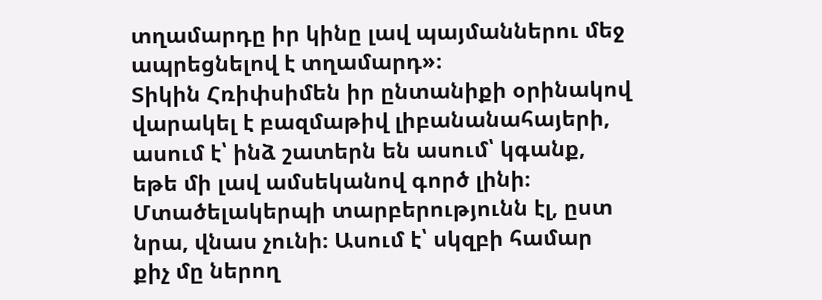տղամարդը իր կինը լավ պայմաններու մեջ ապրեցնելով է տղամարդ»։
Տիկին Հռիփսիմեն իր ընտանիքի օրինակով վարակել է բազմաթիվ լիբանանահայերի, ասում է՝ ինձ շատերն են ասում՝ կգանք, եթե մի լավ ամսեկանով գործ լինի։ Մտածելակերպի տարբերությունն էլ, ըստ նրա, վնաս չունի։ Ասում է՝ սկզբի համար քիչ մը ներող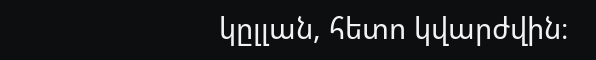կըլլան, հետո կվարժվին։